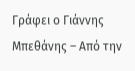Γράφει ο Γιάννης Μπεθάνης – Από την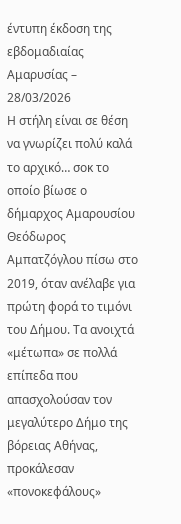έντυπη έκδοση της εβδομαδιαίας Αμαρυσίας – 28/03/2026
Η στήλη είναι σε θέση να γνωρίζει πολύ καλά το αρχικό… σοκ το οποίο βίωσε ο δήμαρχος Αμαρουσίου Θεόδωρος Αμπατζόγλου πίσω στο 2019, όταν ανέλαβε για πρώτη φορά το τιμόνι του Δήμου. Τα ανοιχτά «μέτωπα» σε πολλά επίπεδα που απασχολούσαν τον μεγαλύτερο Δήμο της βόρειας Αθήνας, προκάλεσαν «πονοκεφάλους»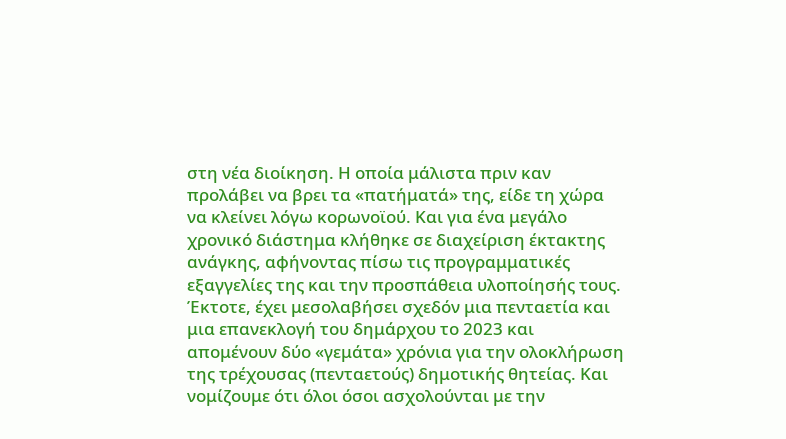στη νέα διοίκηση. Η οποία μάλιστα πριν καν προλάβει να βρει τα «πατήματά» της, είδε τη χώρα να κλείνει λόγω κορωνοϊού. Και για ένα μεγάλο χρονικό διάστημα κλήθηκε σε διαχείριση έκτακτης ανάγκης, αφήνοντας πίσω τις προγραμματικές εξαγγελίες της και την προσπάθεια υλοποίησής τους.
Έκτοτε, έχει μεσολαβήσει σχεδόν μια πενταετία και μια επανεκλογή του δημάρχου το 2023 και απομένουν δύο «γεμάτα» χρόνια για την ολοκλήρωση της τρέχουσας (πενταετούς) δημοτικής θητείας. Και νομίζουμε ότι όλοι όσοι ασχολούνται με την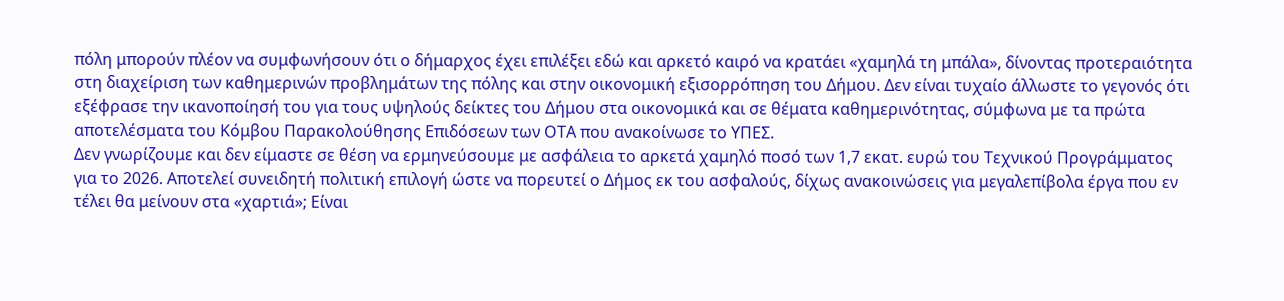πόλη μπορούν πλέον να συμφωνήσουν ότι ο δήμαρχος έχει επιλέξει εδώ και αρκετό καιρό να κρατάει «χαμηλά τη μπάλα», δίνοντας προτεραιότητα στη διαχείριση των καθημερινών προβλημάτων της πόλης και στην οικονομική εξισορρόπηση του Δήμου. Δεν είναι τυχαίο άλλωστε το γεγονός ότι εξέφρασε την ικανοποίησή του για τους υψηλούς δείκτες του Δήμου στα οικονομικά και σε θέματα καθημερινότητας, σύμφωνα με τα πρώτα αποτελέσματα του Κόμβου Παρακολούθησης Επιδόσεων των ΟΤΑ που ανακοίνωσε το ΥΠΕΣ.
Δεν γνωρίζουμε και δεν είμαστε σε θέση να ερμηνεύσουμε με ασφάλεια το αρκετά χαμηλό ποσό των 1,7 εκατ. ευρώ του Τεχνικού Προγράμματος για το 2026. Αποτελεί συνειδητή πολιτική επιλογή ώστε να πορευτεί ο Δήμος εκ του ασφαλούς, δίχως ανακοινώσεις για μεγαλεπίβολα έργα που εν τέλει θα μείνουν στα «χαρτιά»; Είναι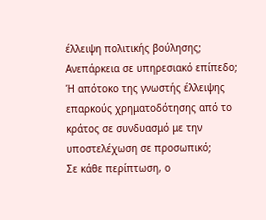έλλειψη πολιτικής βούλησης; Ανεπάρκεια σε υπηρεσιακό επίπεδο; Ή απότοκο της γνωστής έλλειψης επαρκούς χρηματοδότησης από το κράτος σε συνδυασμό με την υποστελέχωση σε προσωπικό;
Σε κάθε περίπτωση, ο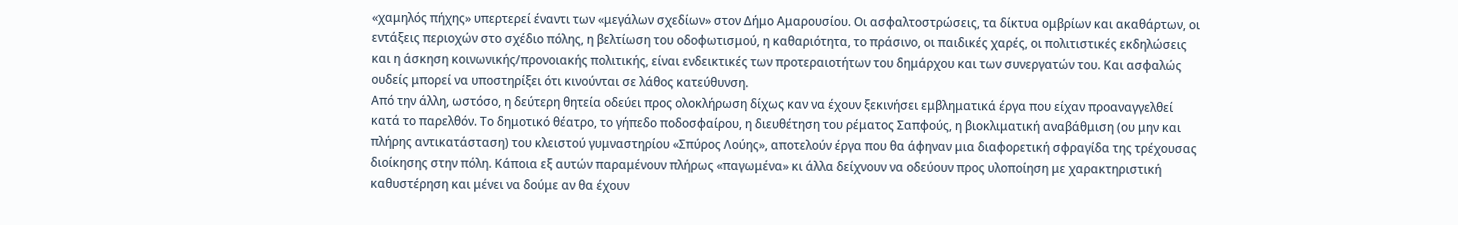«χαμηλός πήχης» υπερτερεί έναντι των «μεγάλων σχεδίων» στον Δήμο Αμαρουσίου. Οι ασφαλτοστρώσεις, τα δίκτυα ομβρίων και ακαθάρτων, οι εντάξεις περιοχών στο σχέδιο πόλης, η βελτίωση του οδοφωτισμού, η καθαριότητα, το πράσινο, οι παιδικές χαρές, οι πολιτιστικές εκδηλώσεις και η άσκηση κοινωνικής/προνοιακής πολιτικής, είναι ενδεικτικές των προτεραιοτήτων του δημάρχου και των συνεργατών του. Και ασφαλώς ουδείς μπορεί να υποστηρίξει ότι κινούνται σε λάθος κατεύθυνση.
Από την άλλη, ωστόσο, η δεύτερη θητεία οδεύει προς ολοκλήρωση δίχως καν να έχουν ξεκινήσει εμβληματικά έργα που είχαν προαναγγελθεί κατά το παρελθόν. Το δημοτικό θέατρο, το γήπεδο ποδοσφαίρου, η διευθέτηση του ρέματος Σαπφούς, η βιοκλιματική αναβάθμιση (ου μην και πλήρης αντικατάσταση) του κλειστού γυμναστηρίου «Σπύρος Λούης», αποτελούν έργα που θα άφηναν μια διαφορετική σφραγίδα της τρέχουσας διοίκησης στην πόλη. Κάποια εξ αυτών παραμένουν πλήρως «παγωμένα» κι άλλα δείχνουν να οδεύουν προς υλοποίηση με χαρακτηριστική καθυστέρηση και μένει να δούμε αν θα έχουν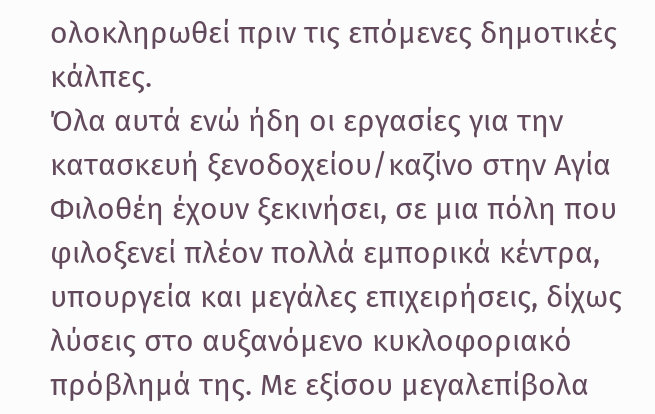ολοκληρωθεί πριν τις επόμενες δημοτικές κάλπες.
Όλα αυτά ενώ ήδη οι εργασίες για την κατασκευή ξενοδοχείου/καζίνο στην Αγία Φιλοθέη έχουν ξεκινήσει, σε μια πόλη που φιλοξενεί πλέον πολλά εμπορικά κέντρα, υπουργεία και μεγάλες επιχειρήσεις, δίχως λύσεις στο αυξανόμενο κυκλοφοριακό πρόβλημά της. Με εξίσου μεγαλεπίβολα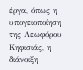έργα, όπως η υπογειοποίηση της Λεωφόρου Κηφισιάς, η διάνοιξη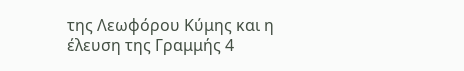της Λεωφόρου Κύμης και η έλευση της Γραμμής 4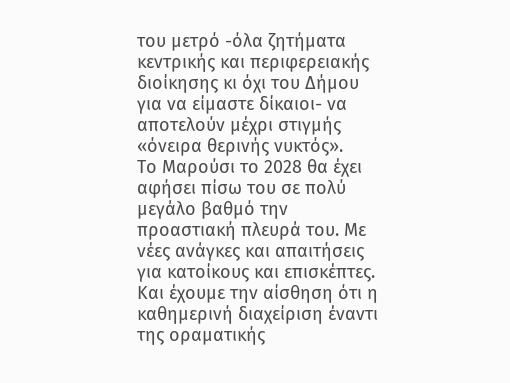του μετρό -όλα ζητήματα κεντρικής και περιφερειακής διοίκησης κι όχι του Δήμου για να είμαστε δίκαιοι- να αποτελούν μέχρι στιγμής «όνειρα θερινής νυκτός».
Το Μαρούσι το 2028 θα έχει αφήσει πίσω του σε πολύ μεγάλο βαθμό την προαστιακή πλευρά του. Με νέες ανάγκες και απαιτήσεις για κατοίκους και επισκέπτες. Και έχουμε την αίσθηση ότι η καθημερινή διαχείριση έναντι της οραματικής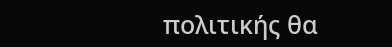πολιτικής θα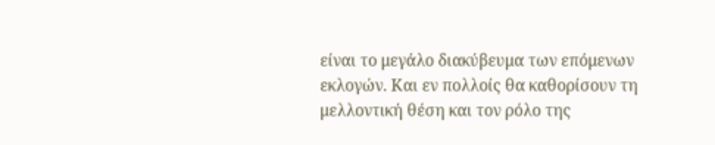είναι το μεγάλο διακύβευμα των επόμενων εκλογών. Και εν πολλοίς θα καθορίσουν τη μελλοντική θέση και τον ρόλο της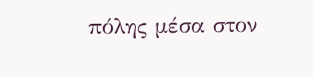πόλης μέσα στον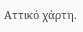Αττικό χάρτη.